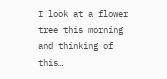I look at a flower tree this morning and thinking of this…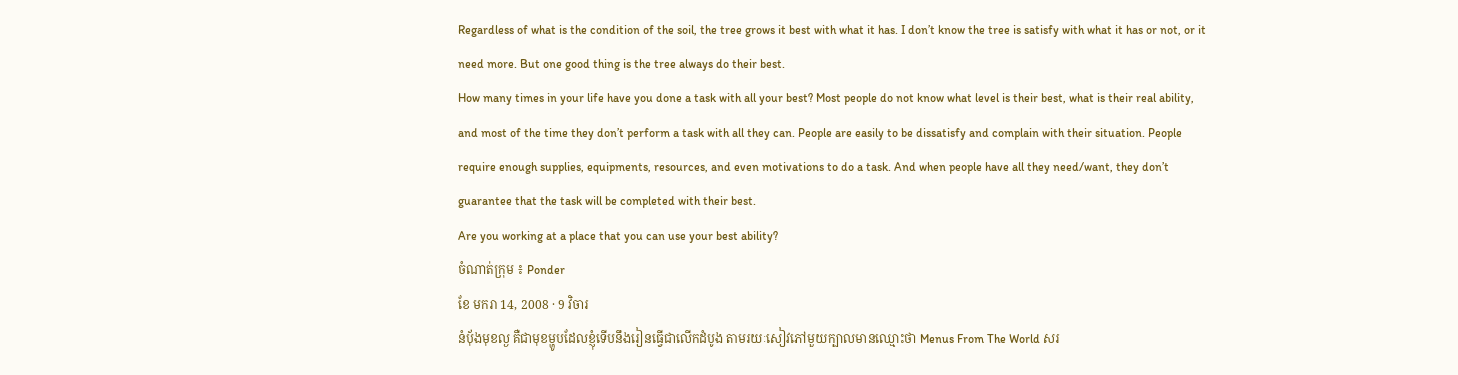Regardless of what is the condition of the soil, the tree grows it best with what it has. I don’t know the tree is satisfy with what it has or not, or it need more. But one good thing is the tree always do their best.
How many times in your life have you done a task with all your best? Most people do not know what level is their best, what is their real ability, and most of the time they don’t perform a task with all they can. People are easily to be dissatisfy and complain with their situation. People require enough supplies, equipments, resources, and even motivations to do a task. And when people have all they need/want, they don’t guarantee that the task will be completed with their best.
Are you working at a place that you can use your best ability?
ចំណាត់ក្រុម ៖ Ponder
ខែ មករា 14, 2008 · 9 វិចារ
នំបុ័ងមុខល្ង គឺជាមុខម្ហូបដែលខ្ញុំទើបនឹងរៀនធ្វើជាលើកដំបូង តាមរយៈសៀវភៅមួយក្បាលមានឈ្មោះថា Menus From The World សរ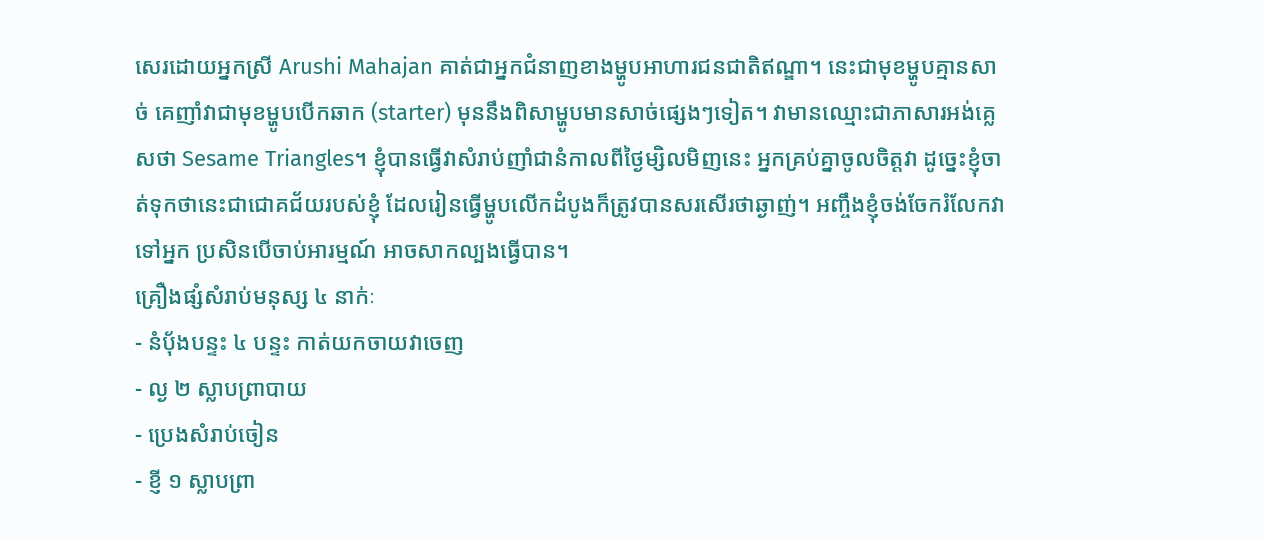សេរដោយអ្នកស្រី Arushi Mahajan គាត់ជាអ្នកជំនាញខាងម្ហូបអាហារជនជាតិឥណ្ឌា។ នេះជាមុខម្ហូបគ្មានសាច់ គេញាំវាជាមុខម្ហូបបើកឆាក (starter) មុននឹងពិសាម្ហូបមានសាច់ផ្សេងៗទៀត។ វាមានឈ្មោះជាភាសារអង់គ្លេសថា Sesame Triangles។ ខ្ញុំបានធ្វើវាសំរាប់ញាំជានំកាលពីថ្ងៃម្សិលមិញនេះ អ្នកគ្រប់គ្នាចូលចិត្តវា ដូច្នេះខ្ញុំចាត់ទុកថានេះជាជោគជ័យរបស់ខ្ញុំ ដែលរៀនធ្វើម្ហូបលើកដំបូងក៏ត្រូវបានសរសើរថាឆ្ងាញ់។ អញ្ចឹងខ្ញុំចង់ចែករំលែកវាទៅអ្នក ប្រសិនបើចាប់អារម្មណ៍ អាចសាកល្បងធ្វើបាន។
គ្រឿងផ្សំសំរាប់មនុស្ស ៤ នាក់ៈ
- នំបុ័ងបន្ទះ ៤ បន្ទះ កាត់យកចាយវាចេញ
- ល្ង ២ ស្លាបព្រាបាយ
- ប្រេងសំរាប់ចៀន
- ខ្ញី ១ ស្លាបព្រា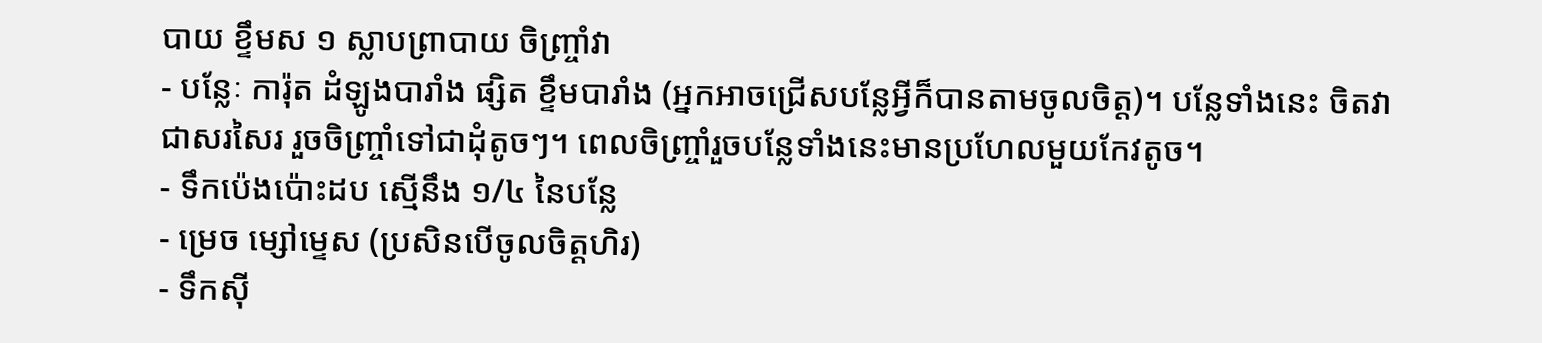បាយ ខ្ទឹមស ១ ស្លាបព្រាបាយ ចិញ្ច្រាំវា
- បន្លែៈ ការ៉ុត ដំឡូងបារាំង ផ្សិត ខ្ទឹមបារាំង (អ្នកអាចជ្រើសបន្លែអ្វីក៏បានតាមចូលចិត្ត)។ បន្លែទាំងនេះ ចិតវាជាសរសៃរ រួចចិញ្ច្រាំទៅជាដុំតូចៗ។ ពេលចិញ្ច្រាំរួចបន្លែទាំងនេះមានប្រហែលមួយកែវតូច។
- ទឹកប៉េងប៉ោះដប ស្មើនឹង ១/៤ នៃបន្លែ
- ម្រេច ម្សៅមេ្ទស (ប្រសិនបើចូលចិត្តហិរ)
- ទឹកស៊ី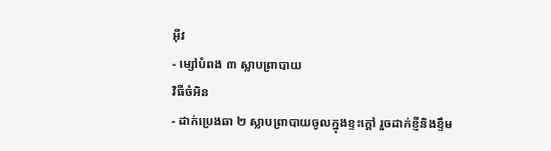អ៊ីវ
- ម្សៅបំពង ៣ ស្លាបព្រាបាយ
វិធីចំអិន
- ដាក់ប្រេងឆា ២ ស្លាបព្រាបាយចូលក្នុងខ្ទះក្តៅ រួចដាក់ខ្ញីនិងខ្ទឹម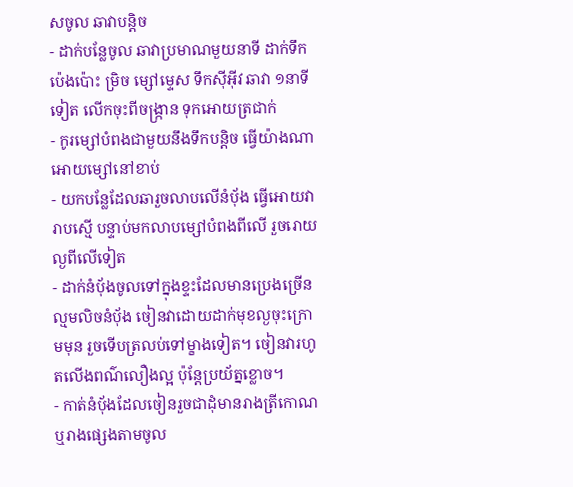សចូល ឆាវាបន្តិច
- ដាក់បន្លែចូល ឆាវាប្រមាណមួយនាទី ដាក់ទឹកប៉េងប៉ោះ ម្រិច ម្សៅម្ទេស ទឹកស៊ីអ៊ីវ ឆាវា ១នាទីទៀត លើកចុះពីចង្រ្កាន ទុកអោយត្រជាក់
- កូរម្សៅបំពងជាមួយនឹងទឹកបន្តិច ធ្វើយ៉ាងណាអោយម្សៅនៅខាប់
- យកបន្លែដែលឆារួចលាបលើនំបុ័ង ធ្វើអោយវារាបស្មើ បន្ទាប់មកលាបម្សៅបំពងពីលើ រួចរោយល្ងពីលើទៀត
- ដាក់នំបុ័ងចូលទៅក្នុងខ្ទះដែលមានប្រេងច្រើនល្មមលិចនំបុ័ង ចៀនវាដោយដាក់មុខល្ងចុះក្រោមមុន រួចទើបត្រលប់ទៅម្ខាងទៀត។ ចៀនវារហូតលើងពណ៌លឿងល្អ ប៉ុនែ្តប្រយ័ត្នខ្លោច។
- កាត់នំបុ័ងដែលចៀនរួចជាដុំមានរាងត្រីកោណ ឬរាងផ្សេងតាមចូល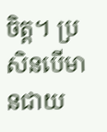ចិត្ត។ ប្រសិនបើមានជាយ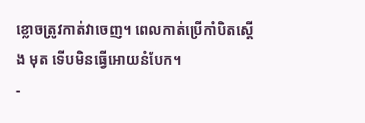ខ្លោចត្រូវកាត់វាចេញ។ ពេលកាត់ប្រើកាំបិតស្តើង មុត ទើបមិនធ្វើអោយនំបែក។
-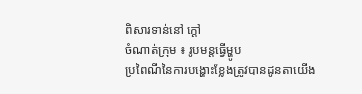ពិសារទាន់នៅ ក្តៅ
ចំណាត់ក្រុម ៖ រូបមន្តធ្វើម្ហូប
ប្រពៃណីនៃការបង្ហោះខ្លែងត្រូវបានដូនតាយើង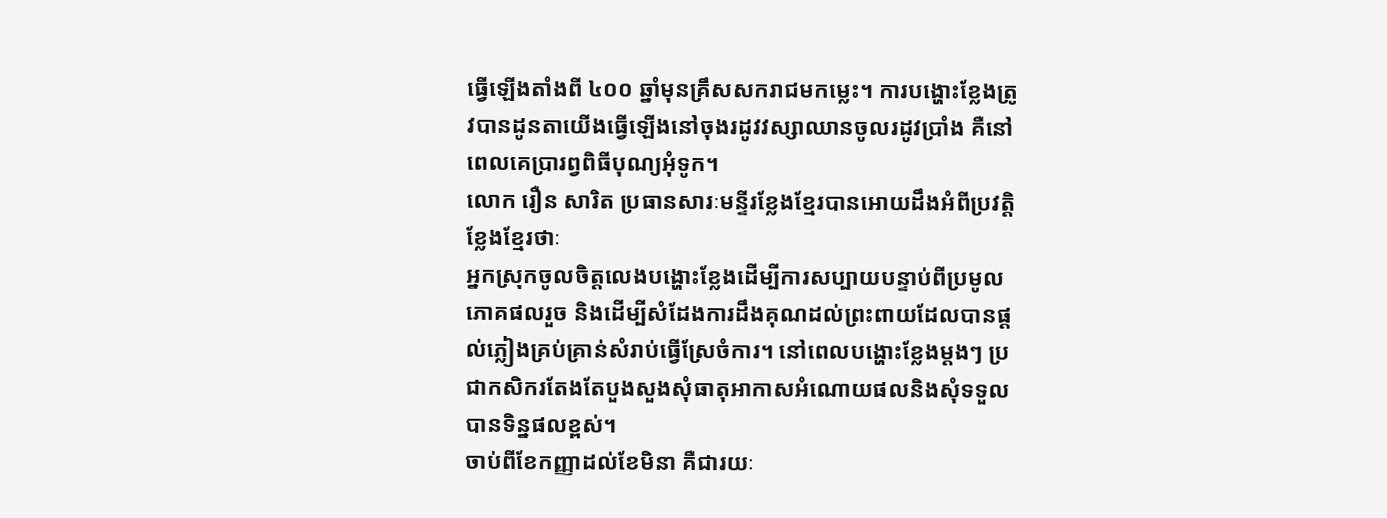ធ្វើឡើងតាំងពី ៤០០ ឆ្នាំមុនគ្រឹសសករាជមកម្លេះ។ ការបង្ហោះខ្លែងត្រូវបានដូនតាយើងធ្វើឡើងនៅចុងរដូវវស្សាឈានចូលរដូវប្រាំង គឺនៅពេលគេប្រារព្វពិធីបុណ្យអុំទូក។
លោក រឿន សារិត ប្រធានសារៈមន្ទីរខ្លែងខ្មែរបានអោយដឹងអំពីប្រវត្តិខ្លែងខ្មែរថាៈ
អ្នកស្រុកចូលចិត្តលេងបង្ហោះខ្លែងដើម្បីការសប្បាយបន្ទាប់ពីប្រមូលភោគផលរួច និងដើម្បីសំដែងការដឹងគុណដល់ព្រះពាយដែលបានផ្ដល់ភ្លៀងគ្រប់គ្រាន់សំរាប់ធ្វើស្រែចំការ។ នៅពេលបង្ហោះខ្លែងម្តងៗ ប្រជាកសិករតែងតែបួងសួងសុំធាតុអាកាសអំណោយផលនិងសុំទទួលបានទិន្នផលខ្ពស់។
ចាប់ពីខែកញ្ញាដល់ខែមិនា គឺជារយៈ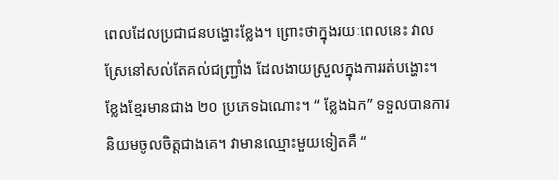ពេលដែលប្រជាជនបង្ហោះខ្លែង។ ព្រោះថាក្នុងរយៈពេលនេះ វាលស្រែនៅសល់តែគល់ជញ្រ្ជាំង ដែលងាយស្រួលក្នុងការរត់បង្ហោះ។
ខ្លែងខ្មែរមានជាង ២០ ប្រភេទឯណោះ។ “ ខ្លែងឯក” ទទួលបានការនិយមចូលចិត្តជាងគេ។ វាមានឈ្មោះមួយទៀតគឺ “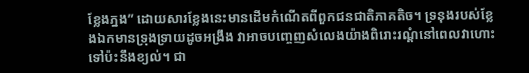ខ្លែងភ្នង” ដោយសារខ្លែងនេះមានដើមកំណើតពីពួកជនជាតិភាគតិច។ ទ្រនុងរបស់ខ្លែងឯកមានទ្រុងទ្រាយដូចអង្រឹង វាអាចបញ្ចេញសំលេងយ៉ាងពិរោះរណ្តំនៅពេលវាហោះទៅប៉ះនឹងខ្យល់។ ជា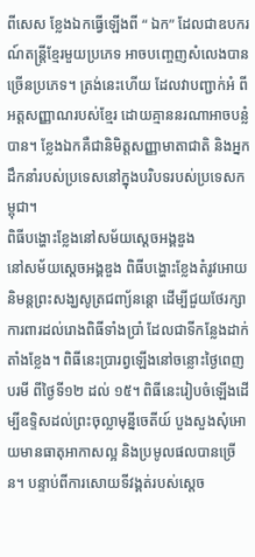ពីសេស ខ្លែងឯកធ្វើឡើងពី “ ឯក” ដែលជាឧបករណ៍តន្រ្តីខ្មែរមួយប្រភេទ អាចបញ្ចេញសំលេងបានច្រើនប្រភេទ។ ត្រង់នេះហើយ ដែលវាបញ្ជាក់អំ ពីអត្តសញ្ញាណរបស់ខ្មែរ ដោយគ្មាននរណាអាចបន្លំបាន។ ខ្លែងឯកគឺជានិមិត្តសញ្ញាមាតាជាតិ និងអ្នកដឹកនាំរបស់ប្រទេសនៅក្នុងបរិបទរបស់ប្រទេសកម្ពុជា។
ពិធីបង្ហោះខ្លែងនៅសម័យស្តេចអង្គឌួង
នៅសម័យស្តេចអង្គឌួង ពិធីបង្ហោះខ្លែងតំរូវអោយនិមន្តព្រះសង្ឃសូត្រជញ្យ័នន្តោ ដើម្បីជួយថែរក្សាការពារដល់រោងពិធីទាំងប្រាំ ដែលជាទីកន្លែងដាក់តាំងខ្លែង។ ពិធីនេះប្រារព្វឡើងនៅចន្លោះថ្ងៃពេញបរមី ពីថ្ងៃទី១២ ដល់ ១៥។ ពិធីនេះរៀបចំឡើងដើម្បីឧទ្ទិសដល់ព្រះចុល្លាមុន្នីចេតីយ៍ បួងសួងសុំអោយមានធាតុអាកាសល្អ និងប្រមូលផលបានច្រើន។ បន្ទាប់ពីការសោយទីវង្គត់របស់ស្តេច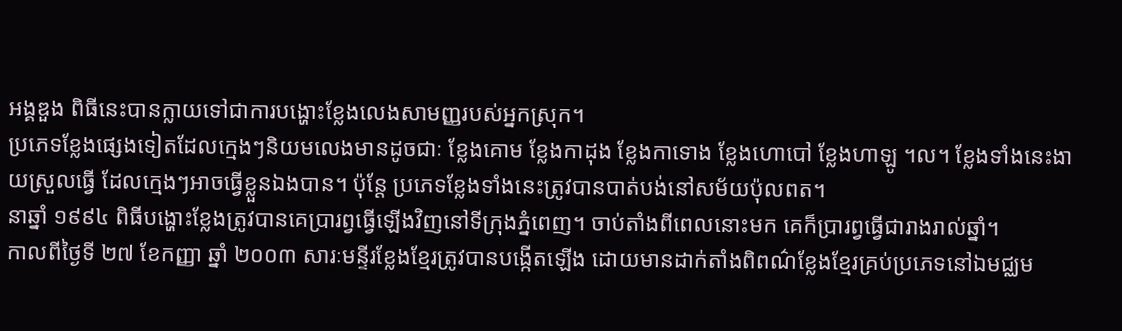អង្គឌួង ពិធីនេះបានក្លាយទៅជាការបង្ហោះខ្លែងលេងសាមញ្ញរបស់អ្នកស្រុក។
ប្រភេទខ្លែងផ្សេងទៀតដែលក្មេងៗនិយមលេងមានដូចជាៈ ខ្លែងគោម ខ្លែងកាដុង ខ្លែងកាទោង ខ្លែងហោបៅ ខ្លែងហាឡូ ។ល។ ខ្លែងទាំងនេះងាយស្រួលធ្វើ ដែលក្មេងៗអាចធ្វើខ្លួនឯងបាន។ ប៉ុន្តែ ប្រភេទខ្លែងទាំងនេះត្រូវបានបាត់បង់នៅសម័យប៉ុលពត។
នាឆ្នាំ ១៩៩៤ ពិធីបង្ហោះខ្លែងត្រូវបានគេប្រារព្វធ្វើឡើងវិញនៅទីក្រុងភ្នំពេញ។ ចាប់តាំងពីពេលនោះមក គេក៏ប្រារព្វធ្វើជារាងរាល់ឆ្នាំ។
កាលពីថ្ងៃទី ២៧ ខែកញ្ញា ឆ្នាំ ២០០៣ សារៈមន្ទីរខ្លែងខ្មែរត្រូវបានបង្កើតឡើង ដោយមានដាក់តាំងពិពណ៌ខ្លែងខ្មែរគ្រប់ប្រភេទនៅឯមជ្ឈម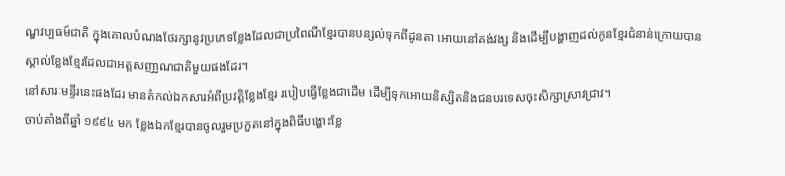ណ្ឌវប្បធម៍ជាតិ ក្នុងគោលបំណងថែរក្សានូវប្រភេទខ្លែងដែលជាប្រពៃណីខ្មែរបានបន្សល់ទុកពីដូនតា អោយនៅគង់វង្ស និងដើម្បីបង្ហាញដល់កូនខ្មែរជំនាន់ក្រោយបានស្គាល់ខ្លែងខ្មែរដែលជាអត្តសញា្ញណជាតិមួយផងដែរ។
នៅសារៈមន្ទីរនេះផងដែរ មានតំកល់ឯកសារអំពីប្រវត្តិខ្លែងខ្មែរ របៀបធ្វើខ្លែងជាដើម ដើម្បីទុកអោយនិស្សិតនិងជនបរទេសចុះសិក្សាស្រាវជ្រាវ។
ចាប់តាំងពីឆ្នាំ ១៩៩៤ មក ខ្លែងឯកខ្មែរបានចូលរួមប្រកួតនៅក្នុងពិធីបង្ហោះខ្លែ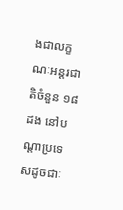ងជាលក្ខណៈអន្តរជាតិចំនួន ១៨ ដង នៅបណ្តាប្រទេសដូចជាៈ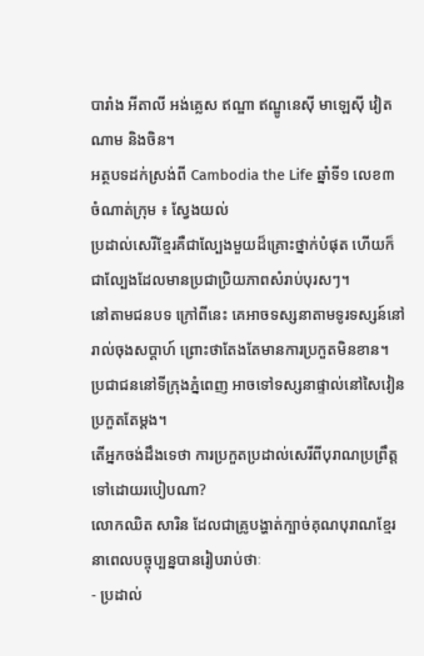បារាំង អីតាលី អង់គេ្លស ឥណ្ឌា ឥណ្ឌូនេស៊ី មាឡេស៊ី វៀតណាម និងចិន។
អត្ថបទដក់ស្រង់ពី Cambodia the Life ឆ្នាំទី១ លេខ៣
ចំណាត់ក្រុម ៖ ស្វែងយល់
ប្រដាល់សេរីខ្មែរគឺជាល្បែងមួយដ៏គ្រោះថ្នាក់បំផុត ហើយក៏ជាល្បែងដែលមានប្រជាប្រិយភាពសំរាប់បុរសៗ។
នៅតាមជនបទ ក្រៅពីនេះ គេអាចទស្សនាតាមទូរទស្សន៍នៅរាល់ចុងសប្ដាហ៍ ព្រោះថាតែងតែមានការប្រកួតមិនខាន។ ប្រជាជននៅទីក្រុងភ្នំពេញ អាចទៅទស្សនាផ្ទាល់នៅសៃវៀនប្រកួតតែម្ដង។
តើអ្នកចង់ដឹងទេថា ការប្រកួតប្រដាល់សេរីពីបុរាណប្រព្រឹត្តទៅដោយរបៀបណា?
លោកឈិត សារិន ដែលជាគ្រូបង្ហាត់ក្បាច់គុណបុរាណខ្មែរនាពេលបច្ចុប្បន្នបានរៀបរាប់ថាៈ
- ប្រដាល់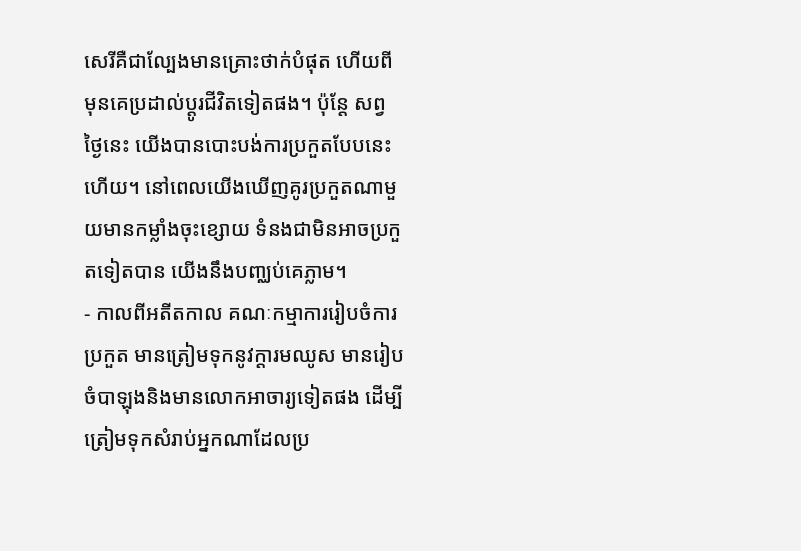សេរីគឺជាល្បែងមានគ្រោះថាក់បំផុត ហើយពីមុនគេប្រដាល់ប្តូរជីវិតទៀតផង។ ប៉ុនែ្ត សព្វថ្ងៃនេះ យើងបានបោះបង់ការប្រកួតបែបនេះហើយ។ នៅពេលយើងឃើញគូរប្រកួតណាមួយមានកម្លាំងចុះខ្សោយ ទំនងជាមិនអាចប្រកួតទៀតបាន យើងនឹងបពា្ឈប់គេភ្លាម។
- កាលពីអតីតកាល គណៈកម្មាការរៀបចំការប្រកួត មានត្រៀមទុកនូវក្តារមឈូស មានរៀបចំបាឡុងនិងមានលោកអាចារ្យទៀតផង ដើម្បីត្រៀមទុកសំរាប់អ្នកណាដែលប្រ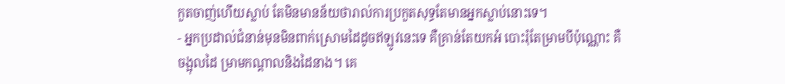កួតចាញ់ហើយស្លាប់ តែមិនមានន័យថារាល់ការប្រកួតសុទ្ធតែមានអ្នកស្លាប់នោះទេ។
- អ្នកប្រដាល់ជំនាន់មុនមិនពាក់ស្រោមដៃដូចឥឡូវនេះទេ គឺគ្រាន់តែយកអំ បោះរុំតែម្រាមបីប៉ុណ្ណោះ គឺ ចង្អុលដៃ ម្រាមកណ្តាលនិងដៃនាង។ គេ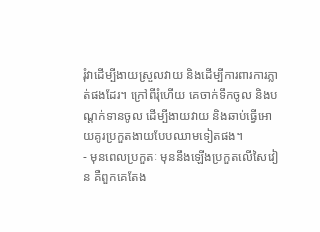រុំវាដើម្បីងាយស្រួលវាយ និងដើម្បីការពារការភ្លាត់ផងដែរ។ ក្រៅពីរុំហើយ គេចាក់ទឹកចូល និងបណ្តក់ទានចូល ដើម្បីងាយវាយ និងឆាប់ធ្វើអោយគូរប្រកួតងាយបែបឈាមទៀតផង។
- មុនពេលប្រកួតៈ មុននឹងឡើងប្រកួតលើសៃវៀន គឺពួកគេតែង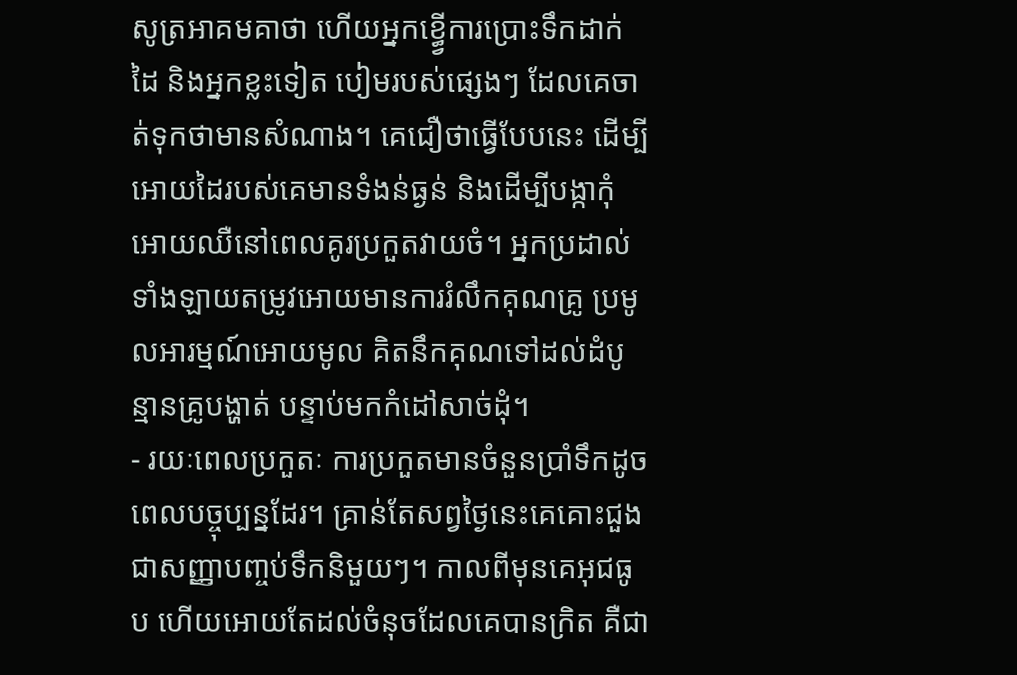សូត្រអាគមគាថា ហើយអ្នកខ្ធ្វើការប្រោះទឹកដាក់ដៃ និងអ្នកខ្លះទៀត បៀមរបស់ផ្សេងៗ ដែលគេចាត់ទុកថាមានសំណាង។ គេជឿថាធ្វើបែបនេះ ដើម្បីអោយដៃរបស់គេមានទំងន់ធ្ងន់ និងដើម្បីបង្កាកុំអោយឈឺនៅពេលគូរប្រកួតវាយចំ។ អ្នកប្រដាល់ទាំងឡាយតម្រូវអោយមានការរំលឹកគុណគ្រូ ប្រមូលអារម្មណ៍អោយមូល គិតនឹកគុណទៅដល់ដំបូន្មានគ្រូបង្ហាត់ បន្ទាប់មកកំដៅសាច់ដុំ។
- រយៈពេលប្រកួតៈ ការប្រកួតមានចំនួនប្រាំទឹកដូចពេលបច្ចុប្បន្នដែរ។ គ្រាន់តែសព្វថ្ងៃនេះគេគោះជួងជាសញ្ញាបពា្ចប់ទឹកនិមួយៗ។ កាលពីមុនគេអុជធូប ហើយអោយតែដល់ចំនុចដែលគេបានក្រិត គឺជា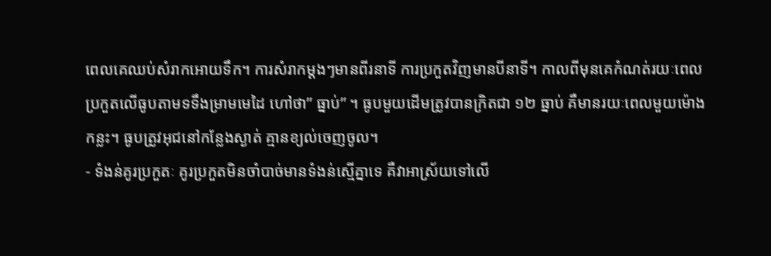ពេលគេឈប់សំរាកអោយទឹក។ ការសំរាកម្តងៗមានពីរនាទី ការប្រកួតវិញមានបីនាទី។ កាលពីមុនគេកំណត់រយៈពេលប្រកួតលើធូបតាមទទឹងម្រាមមេដៃ ហៅថា” ធ្នាប់” ។ ធូបមួយដើមត្រូវបានក្រិតជា ១២ ធ្នាប់ គឺមានរយៈពេលមួយម៉ោងកន្លះ។ ធូបត្រូវអុជនៅកន្លែងស្ងាត់ គ្មានខ្យល់ចេញចូល។
- ទំងន់គូរប្រកួតៈ គូរប្រកួតមិនចាំបាច់មានទំងន់ស្មើគ្នាទេ គឺវាអាស្រ័យទៅលើ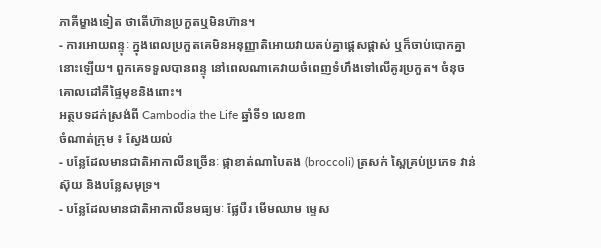ភាគីម្ខាងទៀត ថាតើហ៊ានប្រកួតឬមិនហ៊ាន។
- ការអោយពន្ទុៈ ក្នុងពេលប្រកួតគេមិនអនុញ្ញាតិអោយវាយតប់គ្នាផ្ដេសផ្ដាស់ ឬក៏ចាប់បោកគ្នានោះឡើយ។ ពួកគេទទួលបានពន្ទុ នៅពេលណាគេវាយចំពេញទំហឹងទៅលើគូរប្រកួត។ ចំនុចគោលដៅគឺផ្ទៃមុខនិងពោះ។
អត្ថបទដក់ស្រង់ពី Cambodia the Life ឆ្នាំទី១ លេខ៣
ចំណាត់ក្រុម ៖ ស្វែងយល់
- បន្លែដែលមានជាតិអាកាលីនច្រើនៈ ផ្កាខាត់ណាបៃតង (broccoli) ត្រសក់ ស្ពៃគ្រប់ប្រភេទ វាន់ស៊ុយ និងបន្លែសមុទ្រ។
- បន្លែដែលមានជាតិអាកាលីនមធ្យមៈ ផ្លែបឺរ មើមឈាម ម្ទេស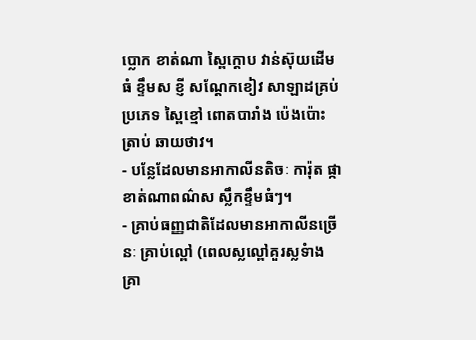ប្លោក ខាត់ណា ស្ពៃក្តោប វាន់ស៊ុយដើមធំ ខ្ទឹមស ខ្ញី សណ្ដែកខៀវ សាឡាដគ្រប់ប្រភេទ ស្ពៃខ្មៅ ពោតបារាំង ប៉េងប៉ោះ ត្រាប់ ឆាយថាវ។
- បន្លែដែលមានអាកាលីនតិចៈ ការ៉ុត ផ្កាខាត់ណាពណ៌ស ស្លឹកខ្ទឹមធំៗ។
- គ្រាប់ធញ្ញជាតិដែលមានអាកាលីនច្រើនៈ គ្រាប់ល្ពៅ (ពេលស្លល្ពៅគួរស្លទំាង គ្រា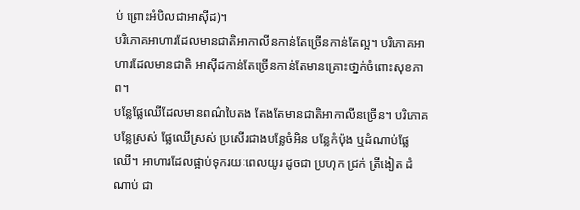ប់ ព្រោះអំបិលជាអាស៊ីដ)។
បរិភោគអាហារដែលមានជាតិអាកាលីនកាន់តែច្រើនកាន់តែល្អ។ បរិភោគអាហារដែលមានជាតិ អាស៊ីដកាន់តែច្រើនកាន់តែមានគ្រោះថា្នក់ចំពោះសុខភាព។
បន្លែផ្លែឈើដែលមានពណ៌បៃតង តែងតែមានជាតិអាកាលីនច្រើន។ បរិភោគបន្លែស្រស់ ផ្លែឈើស្រស់ ប្រសើរជាងបន្លែចំអិន បន្លែកំប៉ុង ឬដំណាប់ផ្លែឈើ។ អាហារដែលផ្អាប់ទុករយៈពេលយូរ ដូចជា ប្រហុក ជ្រក់ ត្រីងៀត ដំណាប់ ជា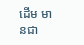ដើម មានជា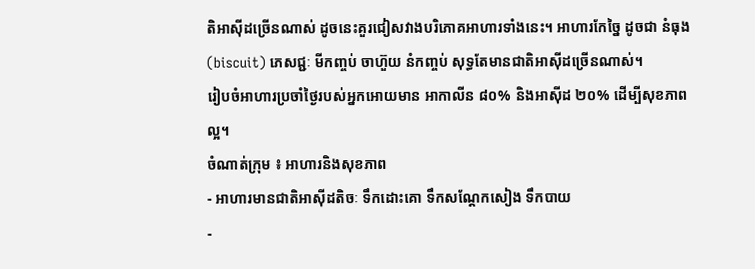តិអាស៊ីដច្រើនណាស់ ដូចនេះគួរជៀសវាងបរិភោគអាហារទាំងនេះ។ អាហារកែច្នៃ ដូចជា នំធុង (biscuit) ភេសជ្ជៈ មីកញ្ចប់ ចាហ៊ួយ នំកញ្ចប់ សុទ្ធតែមានជាតិអាស៊ីដច្រើនណាស់។
រៀបចំអាហារប្រចាំថ្ងៃរបស់អ្នកអោយមាន អាកាលីន ៨០% និងអាស៊ីដ ២០% ដើម្បីសុខភាពល្អ។
ចំណាត់ក្រុម ៖ អាហារនិងសុខភាព
- អាហារមានជាតិអាស៊ីដតិចៈ ទឹកដោះគោ ទឹកសណ្ដែកសៀង ទឹកបាយ
-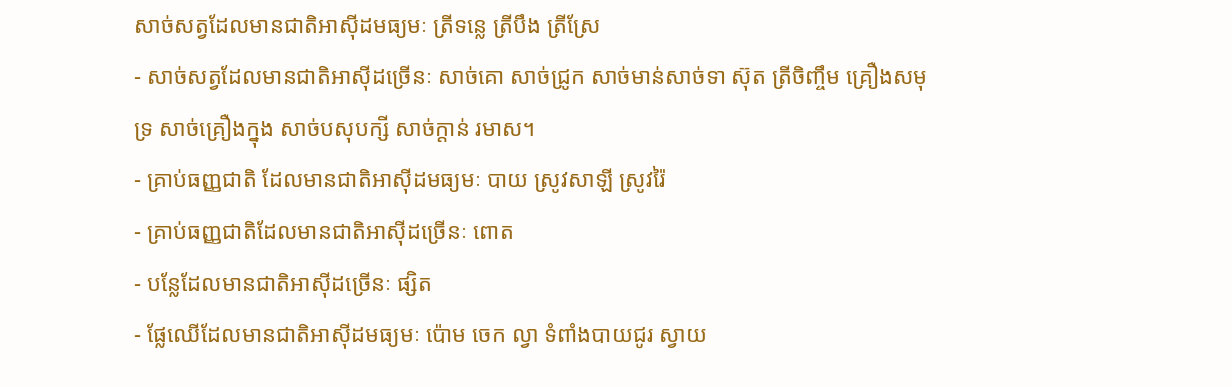សាច់សត្វដែលមានជាតិអាស៊ីដមធ្យមៈ ត្រីទន្លេ ត្រីបឹង ត្រីស្រែ
- សាច់សត្វដែលមានជាតិអាស៊ីដច្រើនៈ សាច់គោ សាច់ជ្រូក សាច់មាន់សាច់ទា ស៊ុត ត្រីចិញ្ចឹម គ្រឿងសមុទ្រ សាច់គ្រឿងក្នុង សាច់បសុបក្សី សាច់ក្តាន់ រមាស។
- គ្រាប់ធញ្ញជាតិ ដែលមានជាតិអាស៊ីដមធ្យមៈ បាយ ស្រូវសាឡី ស្រូវរ៉ៃ
- គ្រាប់ធញ្ញជាតិដែលមានជាតិអាស៊ីដច្រើនៈ ពោត
- បន្លែដែលមានជាតិអាស៊ីដច្រើនៈ ផ្សិត
- ផ្លែឈើដែលមានជាតិអាស៊ីដមធ្យមៈ ប៉ោម ចេក ល្វា ទំពាំងបាយជូរ ស្វាយ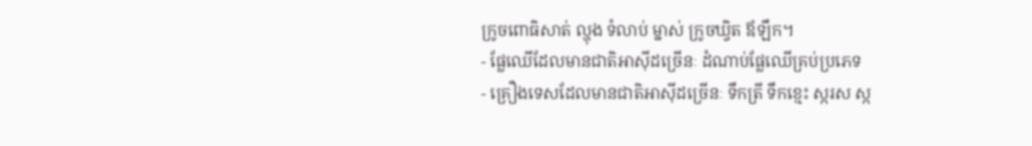ក្រូចពោធិសាត់ ល្ហុង ទំលាប់ ម្នាស់ ក្រូចឃ្វិត ឪឡឹក។
- ផែ្លឈើដែលមានជាតិអាស៊ីដច្រើនៈ ដំណាប់ផ្លែឈើគ្រប់ប្រភេទ
- គ្រឿងទេសដែលមានជាតិអាស៊ីដច្រើនៈ ទឹកត្រី ទឹកខ្មេះ ស្ករស ស្ក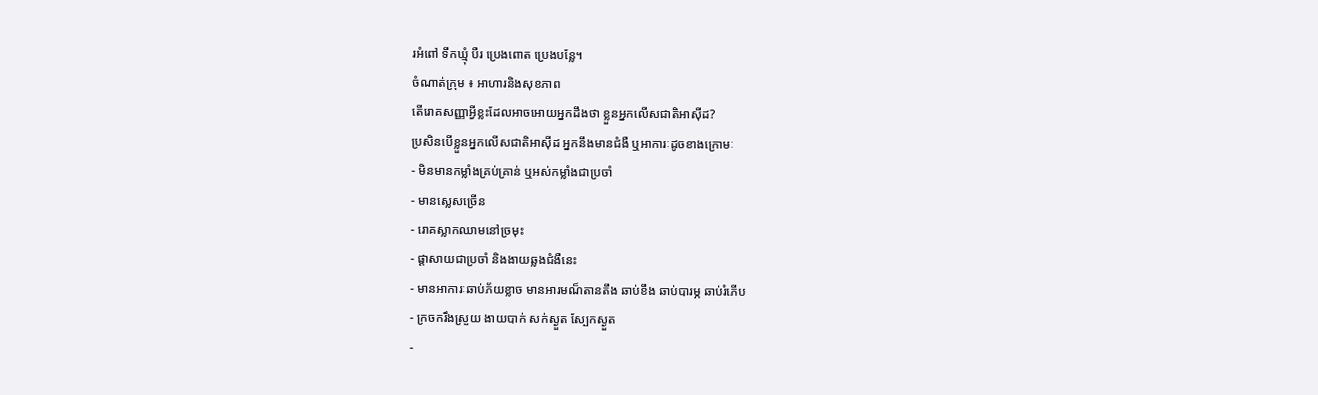រអំពៅ ទឹកឃ្មុំ បឺរ ប្រេងពោត ប្រេងបន្លែ។
ចំណាត់ក្រុម ៖ អាហារនិងសុខភាព
តើរោគសញ្ញាអ្វីខ្លះដែលអាចអោយអ្នកដឹងថា ខ្លួនអ្នកលើសជាតិអាស៊ីដ?
ប្រសិនបើខ្លួនអ្នកលើសជាតិអាស៊ីដ អ្នកនឹងមានជំងឺ ឬអាការៈដូចខាងក្រោមៈ
- មិនមានកម្លាំងគ្រប់គ្រាន់ ឬអស់កម្លាំងជាប្រចាំ
- មានស្លេសច្រើន
- រោគស្លាកឈាមនៅច្រមុះ
- ផ្ដាសាយជាប្រចាំ និងងាយឆ្លងជំងឺនេះ
- មានអាការៈឆាប់ភ័យខ្លាច មានអារមណ៏តានតឹង ឆាប់ខឹង ឆាប់បារម្ភ ឆាប់រំភើប
- ក្រចករឹងស្រួយ ងាយបាក់ សក់ស្ងួត ស្បែកស្ងួត
-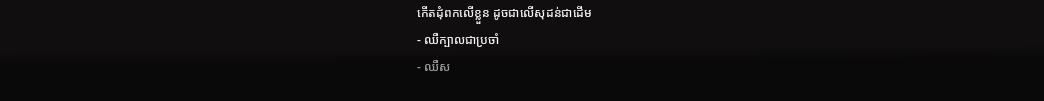កើតដុំពកលើខ្លួន ដូចជាលើសុដន់ជាដើម
- ឈឺក្បាលជាប្រចាំ
- ឈឺស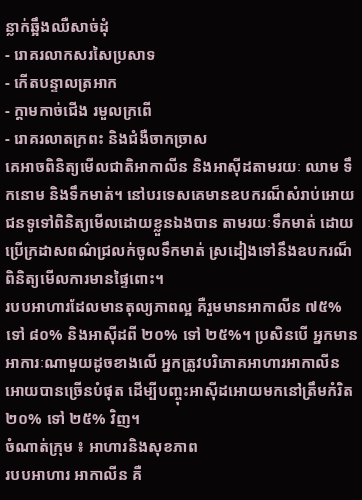ន្លាក់ឆ្អឹងឈឺសាច់ដុំ
- រោគរលាកសរសៃប្រសាទ
- កើតបន្ទាលត្រអាក
- ក្តាមកាច់ជើង រមួលក្រពើ
- រោគរលាតក្រពះ និងជំងឺចាកច្រាស
គេអាចពិនិត្យមើលជាតិអាកាលីន និងអាស៊ីដតាមរយៈ ឈាម ទឹកនោម និងទឹកមាត់។ នៅបរទេសគេមានឧបករណ៏សំរាប់អោយជនទូទៅពិនិត្យមើលដោយខ្លួនឯងបាន តាមរយៈទឹកមាត់ ដោយប្រើក្រដាសពណ៌ជ្រលក់ចូលទឹកមាត់ ស្រដៀងទៅនឹងឧបករណ៏ពិនិត្យមើលការមានផ្ទៃពោះ។
របបអាហារដែលមានតុល្យភាពល្អ គឺរួមមានអាកាលីន ៧៥% ទៅ ៨០% និងអាស៊ីដពី ២០% ទៅ ២៥%។ ប្រសិនបើ អ្នកមានអាការៈណាមួយដូចខាងលើ អ្នកត្រូវបរិភោគអាហារអាកាលីនអោយបានច្រើនបំផុត ដើម្បីបញ្ចុះអាស៊ីដអោយមកនៅត្រឹមកំរិត ២០% ទៅ ២៥% វិញ។
ចំណាត់ក្រុម ៖ អាហារនិងសុខភាព
របបអាហារ អាកាលីន គឺ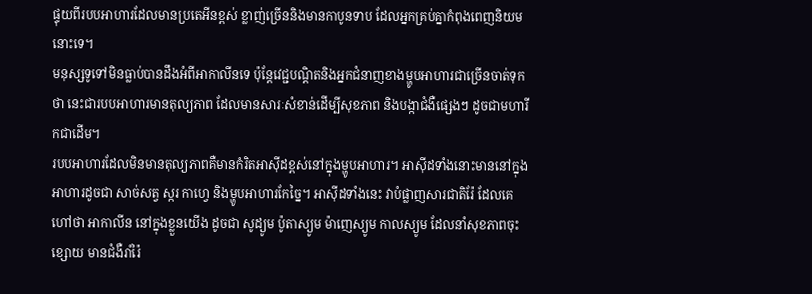ផ្ទុយពីរបបអាហារដែលមានប្រតេអីនខ្ពស់ ខ្លាញ់ច្រើននិងមានកាបូនទាប ដែលអ្នកគ្រប់គ្នាកំពុងពេញនិយមនោះទេ។
មនុស្សទូទៅមិនធ្លាប់បានដឹងអំពីអាកាលីនទេ ប៉ុនែ្តវេជ្ជបណ្ដិតនិងអ្នកជំនាញខាងម្ហូបអាហារជាច្រើនចាត់ទុកថា នេះជារបបអាហារមានតុល្យភាព ដែលមានសារៈសំខាន់ដើម្បីសុខភាព និងបង្កាជំងឺផ្សេងៗ ដូចជាមហារីកជាដើម។
របបអាហារដែលមិនមានតុល្យភាពគឺមានកំរិតអាស៊ីដខ្ពស់នៅក្នុងម្ហូបអាហារ។ អាស៊ីដទាំងនោះមាននៅក្នុងអាហារដូចជា សាច់សត្វ ស្ករ កាហ្វេ និងម្ហូបអាហារកែច្នៃ។ អាស៊ីដទាំងនេះ វាបំផ្លាញសារជាតិរ៉ែ ដែលគេហៅថា អាកាលីន នៅក្នុងខ្លួនយើង ដូចជា សូដ្យូម ប៉ូតាស្យូម ម៉ាញេស្យូម កាលស្យូម ដែលនាំសុខភាពចុះខ្សោយ មានជំងឺរាំរ៉ៃ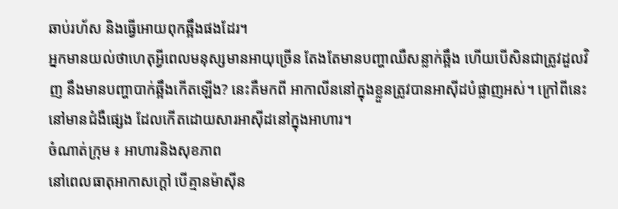ឆាប់រហ័ស និងធ្វើអោយពុកឆ្អឹងផងដែរ។
អ្នកមានយល់ថាហេតុអ្វីពេលមនុស្សមានអាយុច្រើន តែងតែមានបញ្ហាឈឺសន្លាក់ឆ្អឹង ហើយបើសិនជាត្រូវដួលវិញ នឹងមានបញ្ហាបាក់ឆ្អឹងកើតឡើង? នេះគឺមកពី អាកាលីននៅក្នុងខ្លួនត្រូវបានអាស៊ីដបំផ្លាញអស់។ ក្រៅពីនេះ នៅមានជំងឺផ្សេង ដែលកើតដោយសារអាស៊ីដនៅក្នុងអាហារ។
ចំណាត់ក្រុម ៖ អាហារនិងសុខភាព
នៅពេលធាតុអាកាសក្តៅ បើគ្មានម៉ាស៊ីន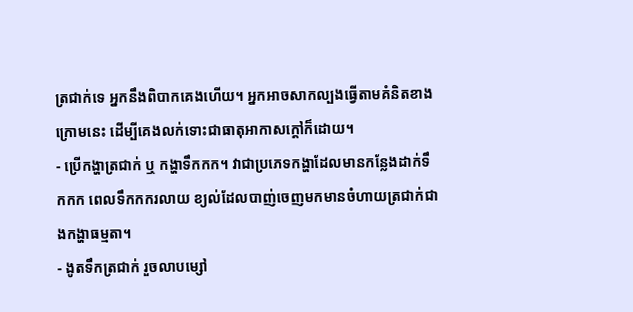ត្រជាក់ទេ អ្នកនឹងពិបាកគេងហើយ។ អ្នកអាចសាកល្បងធ្វើតាមគំនិតខាងក្រោមនេះ ដើម្បីគេងលក់ទោះជាធាតុអាកាសក្តៅក៏ដោយ។
- ប្រើកង្ហាត្រជាក់ ឬ កង្ហាទឹកកក។ វាជាប្រភេទកង្ហាដែលមានកន្លែងដាក់ទឹកកក ពេលទឹកកករលាយ ខ្យល់ដែលបាញ់ចេញមកមានចំហាយត្រជាក់ជាងកង្ហាធម្មតា។
- ងូតទឹកត្រជាក់ រួចលាបម្សៅ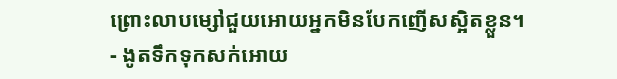ព្រោះលាបម្សៅជួយអោយអ្នកមិនបែកញើសស្អិតខ្លួន។
- ងូតទឹកទុកសក់អោយ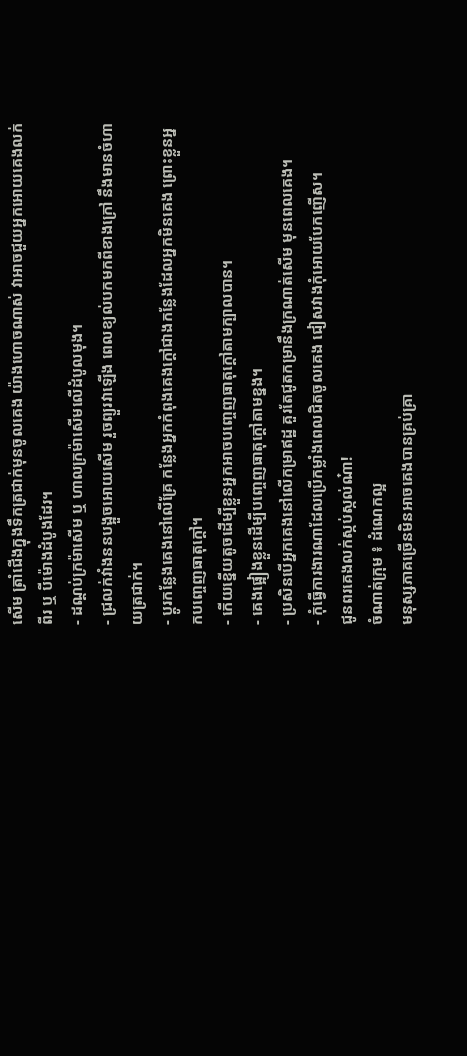សើម ត្រាំជើងក្នុងទឹកត្រជាក់មុនចូលគេង យ៉ាងហោចណាស់ វាអាចជួយអ្នកអោយគេងលក់ពីរ ឬ បីម៉ោងដំបូងដែរ។
- ដណ្តប់ក្រម៉ាសើម ឬ ហាលក្រម៉ាសើមលើដំបូលមុង។
- ជ្រលក់វាំងននបង្អួចអោយសើម រួចព្យួរវាឡើង ពេលខ្យល់បកមកពីខាងក្រៅ នឹងមានចំហាយត្រជាក់។
- ប្ដូរកន្លែងគេងនៅលើគ្រែ កន្លែងអ្នកកំពុងគេងក្ដៅជាងកន្លែងដែលអ្នកមិនគេង ព្រោះខ្លួនអ្នកបញេ្ចញធាតុក្ដៅ។
- កើយខ្នើយតូចដើម្បីខ្លួនអ្នកអាចបញេ្ចញធាតុក្ដៅតាមក្បាលបាន។
- គេងផ្អៀងខ្លួនដើម្បីបញេ្ចញធាតុក្ដៅតាមខ្នង។
- ប្រសិនបើអ្នកគេងនៅលើកម្រាឥដ្ឋ គួរតែជូតកម្រានឹងក្រណាត់សើម មុនពេលគេង។
- កុំធ្វើការងារណាដែលប្រើកម្លាំងពេលជិតចូលគេង ជៀសវាងកុំអោយបែកញើស។
ជូនពរគេងលក់ស្កប់ស្កល់ណ៎ា!
ចំណាត់ក្រុម ៖ ដំណេកល្អ
មនុស្សភាគច្រើនមិនអាចគេងបានគ្រប់គ្រា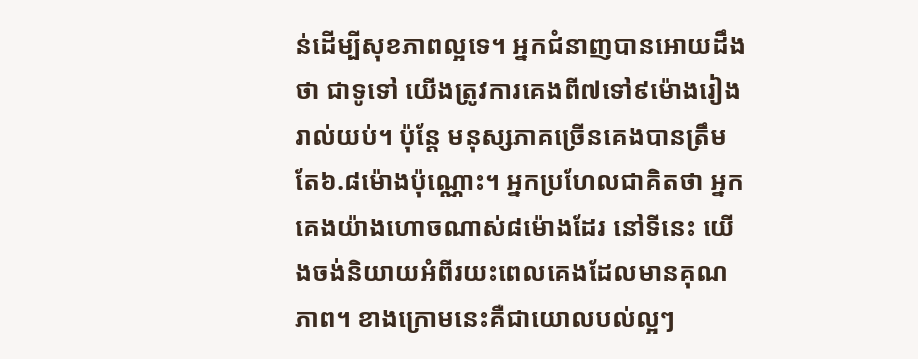ន់ដើម្បីសុខភាពល្អទេ។ អ្នកជំនាញបានអោយដឹងថា ជាទូទៅ យើងត្រូវការគេងពី៧ទៅ៩ម៉ោងរៀងរាល់យប់។ ប៉ុនែ្ត មនុស្សភាគច្រើនគេងបានត្រឹមតែ៦.៨ម៉ោងប៉ុណ្ណោះ។ អ្នកប្រហែលជាគិតថា អ្នកគេងយ៉ាងហោចណាស់៨ម៉ោងដែរ នៅទីនេះ យើងចង់និយាយអំពីរយះពេលគេងដែលមានគុណភាព។ ខាងក្រោមនេះគឺជាយោលបល់ល្អៗ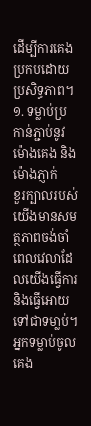ដើម្បីការគេងប្រកបដោយប្រសិទ្ធភាព។
១. ទម្លាប់ប្រកាន់ភ្ជាប់នូវម៉ោងគេង និងម៉ោងភ្ញាក់
ខួរក្បាលរបស់យើងមានសមត្ថភាពចង់ចាំពេលវេលាដែលយើងធ្វើការនិងធ្វើអោយទៅជាទមា្លប់។ អ្នកទម្លាប់ចូលគេង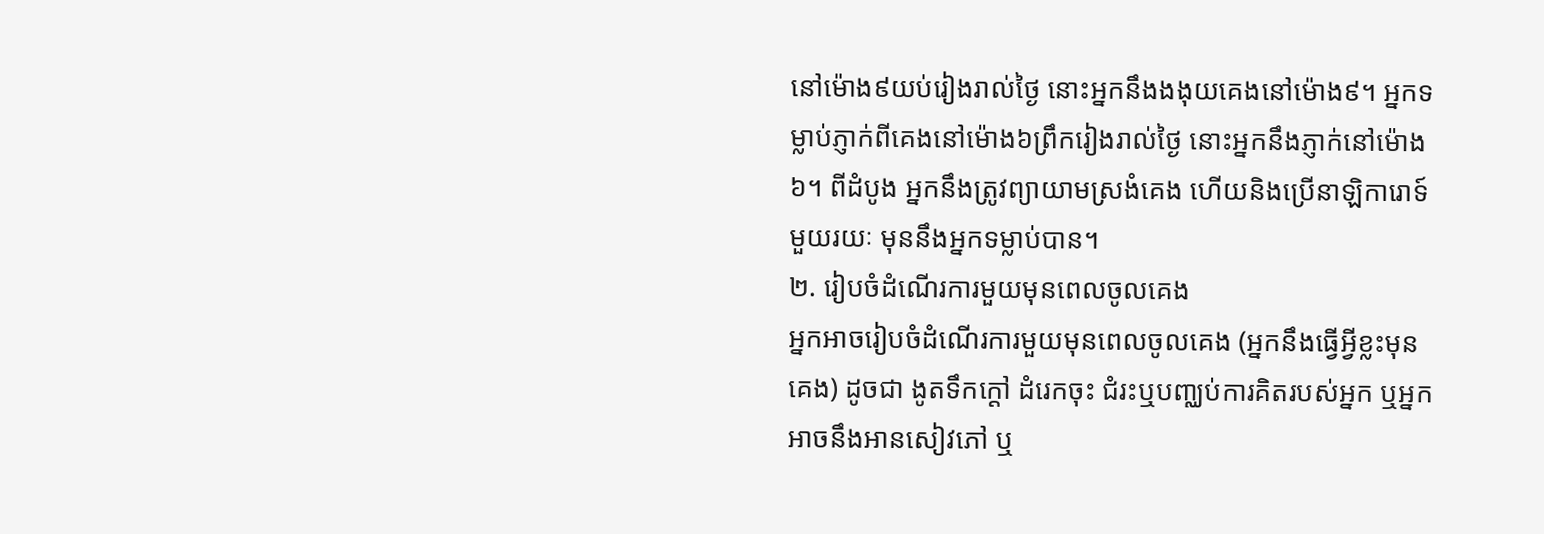នៅម៉ោង៩យប់រៀងរាល់ថ្ងៃ នោះអ្នកនឹងងងុយគេងនៅម៉ោង៩។ អ្នកទម្លាប់ភ្ញាក់ពីគេងនៅម៉ោង៦ព្រឹករៀងរាល់ថ្ងៃ នោះអ្នកនឹងភ្ញាក់នៅម៉ោង៦។ ពីដំបូង អ្នកនឹងត្រូវព្យាយាមស្រងំគេង ហើយនិងប្រើនាឡិការោទ៍ មួយរយៈ មុននឹងអ្នកទម្លាប់បាន។
២. រៀបចំដំណើរការមួយមុនពេលចូលគេង
អ្នកអាចរៀបចំដំណើរការមួយមុនពេលចូលគេង (អ្នកនឹងធ្វើអ្វីខ្លះមុនគេង) ដូចជា ងូតទឹកក្ដៅ ដំរេកចុះ ជំរះឬបពា្ឈប់ការគិតរបស់អ្នក ឬអ្នកអាចនឹងអានសៀវភៅ ឬ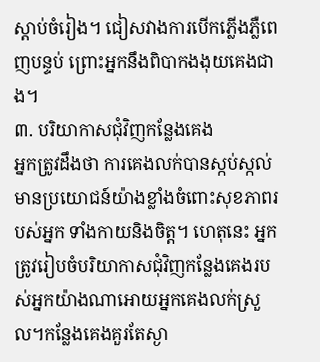ស្ដាប់ចំរៀង។ ជៀសវាងការបើកភ្លើងភ្លឺពេញបន្ទប់ ព្រោះអ្នកនឹងពិបាកងងុយគេងជាង។
៣. បរិយាកាសជុំវិញកន្លែងគេង
អ្នកត្រូវដឹងថា ការគេងលក់បានស្កប់ស្កល់មានប្រយោជន៍យ៉ាងខ្លាំងចំពោះសុខភាពរបស់អ្នក ទាំងកាយនិងចិត្ត។ ហេតុនេះ អ្នកត្រូវរៀបចំបរិយាកាសជុំវិញកនែ្លងគេងរបស់អ្នកយ៉ាងណាអោយអ្នកគេងលក់ស្រួល។កន្លែងគេងគួរតែស្ងា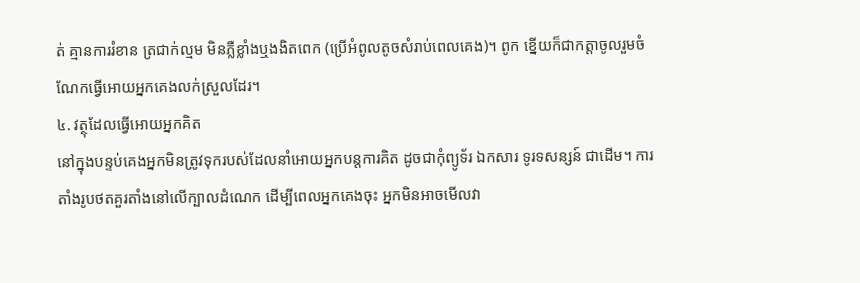ត់ គ្មានការរំខាន ត្រជាក់ល្មម មិនភ្លឺខ្លាំងឬងងិតពេក (ប្រើអំពូលតូចសំរាប់ពេលគេង)។ ពូក ខ្នើយក៏ជាកត្តាចូលរួមចំណែកធ្វើអោយអ្នកគេងលក់ស្រួលដែរ។
៤. វត្ថុដែលធ្វើអោយអ្នកគិត
នៅក្នុងបន្ទប់គេងអ្នកមិនត្រូវទុករបស់ដែលនាំអោយអ្នកបន្តការគិត ដូចជាកុំព្យូទ័រ ឯកសារ ទូរទសន្សន៍ ជាដើម។ ការតាំងរូបថតគួរតាំងនៅលើក្បាលដំណេក ដើម្បីពេលអ្នកគេងចុះ អ្នកមិនអាចមើលវា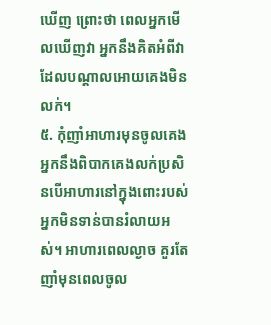ឃើញ ព្រោះថា ពេលអ្នកមើលឃើញវា អ្នកនឹងគិតអំពីវា ដែលបណ្ដាលអោយគេងមិនលក់។
៥. កុំញាំអាហារមុនចូលគេង
អ្នកនឹងពិបាកគេងលក់ប្រសិនបើអាហារនៅក្នុងពោះរបស់អ្នកមិនទាន់បានរំលាយអស់។ អាហារពេលល្ងាច គួរតែញាំមុនពេលចូល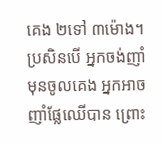គេង ២ទៅ ៣ម៉ោង។ ប្រសិនបើ អ្នកចង់ញាំមុនចូលគេង អ្នកអាចញាំផ្លែឈើបាន ព្រោះ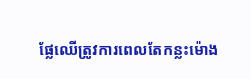ផ្លែឈើត្រូវការពេលតែកន្លះម៉ោង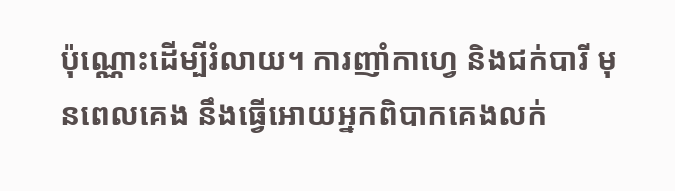ប៉ុណ្ណោះដើម្បីរំលាយ។ ការញាំកាហ្វេ និងជក់បារី មុនពេលគេង នឹងធ្វើអោយអ្នកពិបាកគេងលក់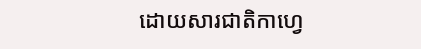ដោយសារជាតិកាហ្វេ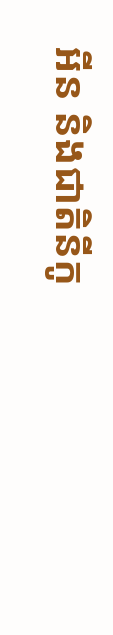អីន និងជាតិនីកូ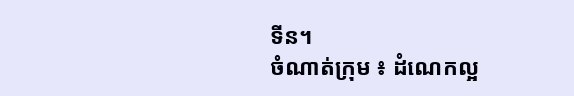ទីន។
ចំណាត់ក្រុម ៖ ដំណេកល្អ